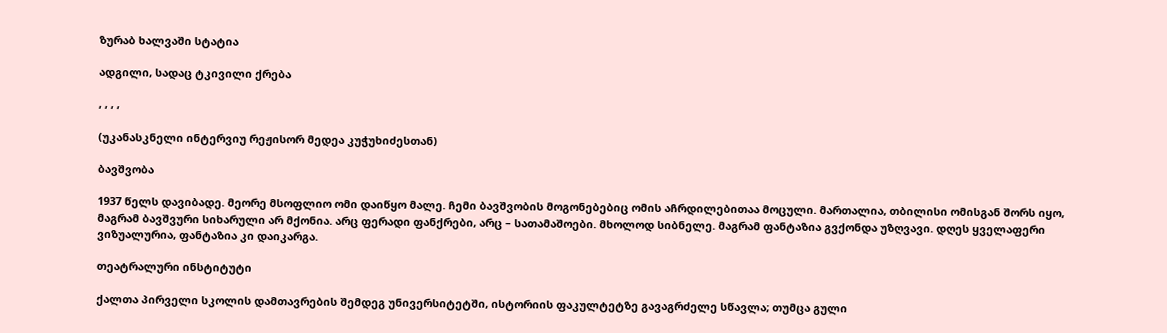ზურაბ ხალვაში სტატია

ადგილი, სადაც ტკივილი ქრება

, , , ,

(უკანასკნელი ინტერვიუ რეჟისორ მედეა კუჭუხიძესთან)

ბავშვობა

1937 წელს დავიბადე. მეორე მსოფლიო ომი დაიწყო მალე. ჩემი ბავშვობის მოგონებებიც ომის აჩრდილებითაა მოცული. მართალია, თბილისი ომისგან შორს იყო, მაგრამ ბავშვური სიხარული არ მქონია. არც ფერადი ფანქრები, არც – სათამაშოები. მხოლოდ სიბნელე. მაგრამ ფანტაზია გვქონდა უზღვავი. დღეს ყველაფერი ვიზუალურია, ფანტაზია კი დაიკარგა.

თეატრალური ინსტიტუტი

ქალთა პირველი სკოლის დამთავრების შემდეგ უნივერსიტეტში, ისტორიის ფაკულტეტზე გავაგრძელე სწავლა; თუმცა გული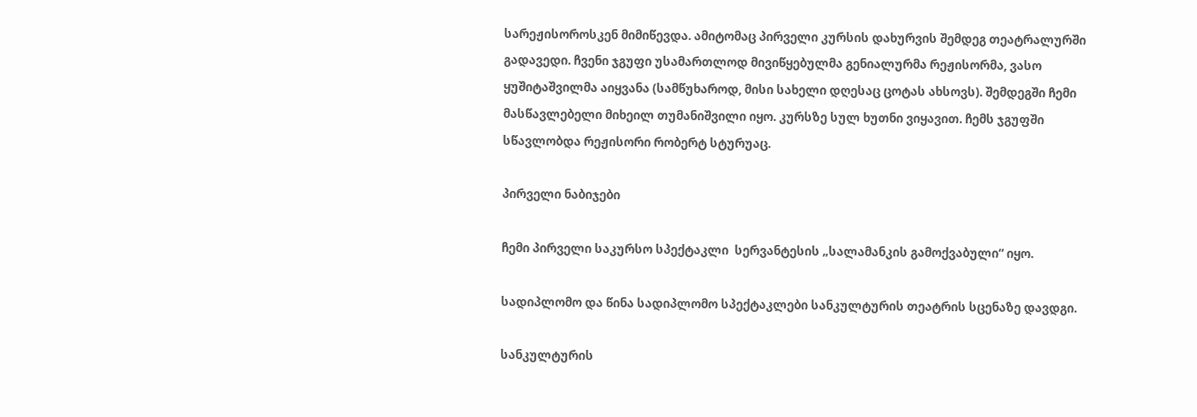სარეჟისოროსკენ მიმიწევდა. ამიტომაც პირველი კურსის დახურვის შემდეგ თეატრალურში გადავედი. ჩვენი ჯგუფი უსამართლოდ მივიწყებულმა გენიალურმა რეჟისორმა, ვასო ყუშიტაშვილმა აიყვანა (სამწუხაროდ, მისი სახელი დღესაც ცოტას ახსოვს). შემდეგში ჩემი მასწავლებელი მიხეილ თუმანიშვილი იყო. კურსზე სულ ხუთნი ვიყავით. ჩემს ჯგუფში სწავლობდა რეჟისორი რობერტ სტურუაც.

პირველი ნაბიჯები

ჩემი პირველი საკურსო სპექტაკლი  სერვანტესის „სალამანკის გამოქვაბული“ იყო.

სადიპლომო და წინა სადიპლომო სპექტაკლები სანკულტურის თეატრის სცენაზე დავდგი.

სანკულტურის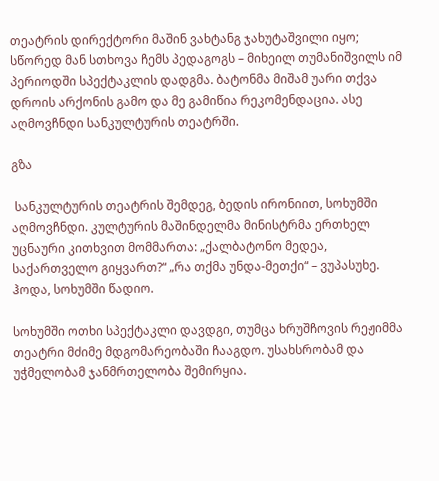თეატრის დირექტორი მაშინ ვახტანგ ჯახუტაშვილი იყო; სწორედ მან სთხოვა ჩემს პედაგოგს – მიხეილ თუმანიშვილს იმ პერიოდში სპექტაკლის დადგმა. ბატონმა მიშამ უარი თქვა დროის არქონის გამო და მე გამიწია რეკომენდაცია. ასე აღმოვჩნდი სანკულტურის თეატრში.

გზა

 სანკულტურის თეატრის შემდეგ, ბედის ირონიით, სოხუმში აღმოვჩნდი. კულტურის მაშინდელმა მინისტრმა ერთხელ უცნაური კითხვით მომმართა: „ქალბატონო მედეა, საქართველო გიყვართ?“ „რა თქმა უნდა-მეთქი“ – ვუპასუხე.  ჰოდა, სოხუმში წადიო.

სოხუმში ოთხი სპექტაკლი დავდგი, თუმცა ხრუშჩოვის რეჟიმმა თეატრი მძიმე მდგომარეობაში ჩააგდო. უსახსრობამ და უჭმელობამ ჯანმრთელობა შემირყია.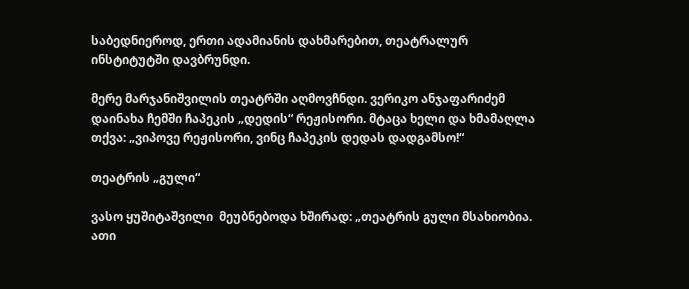საბედნიეროდ, ერთი ადამიანის დახმარებით, თეატრალურ ინსტიტუტში დავბრუნდი.

მერე მარჯანიშვილის თეატრში აღმოვჩნდი. ვერიკო ანჯაფარიძემ დაინახა ჩემში ჩაპეკის „დედის“ რეჟისორი. მტაცა ხელი და ხმამაღლა თქვა: „ვიპოვე რეჟისორი, ვინც ჩაპეკის დედას დადგამსო!“

თეატრის „გული“

ვასო ყუშიტაშვილი  მეუბნებოდა ხშირად: „თეატრის გული მსახიობია. ათი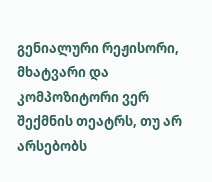გენიალური რეჟისორი, მხატვარი და კომპოზიტორი ვერ შექმნის თეატრს, თუ არ არსებობს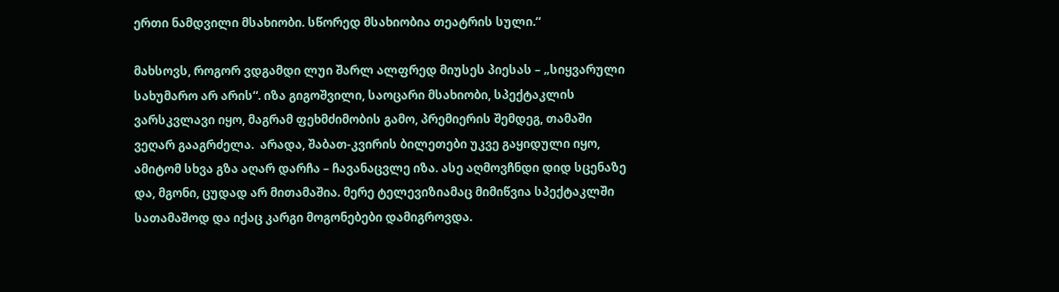ერთი ნამდვილი მსახიობი. სწორედ მსახიობია თეატრის სული.“

მახსოვს, როგორ ვდგამდი ლუი შარლ ალფრედ მიუსეს პიესას – „სიყვარული სახუმარო არ არის“. იზა გიგოშვილი, საოცარი მსახიობი, სპექტაკლის ვარსკვლავი იყო, მაგრამ ფეხმძიმობის გამო, პრემიერის შემდეგ, თამაში ვეღარ გააგრძელა.  არადა, შაბათ-კვირის ბილეთები უკვე გაყიდული იყო, ამიტომ სხვა გზა აღარ დარჩა – ჩავანაცვლე იზა. ასე აღმოვჩნდი დიდ სცენაზე და, მგონი, ცუდად არ მითამაშია. მერე ტელევიზიამაც მიმიწვია სპექტაკლში სათამაშოდ და იქაც კარგი მოგონებები დამიგროვდა.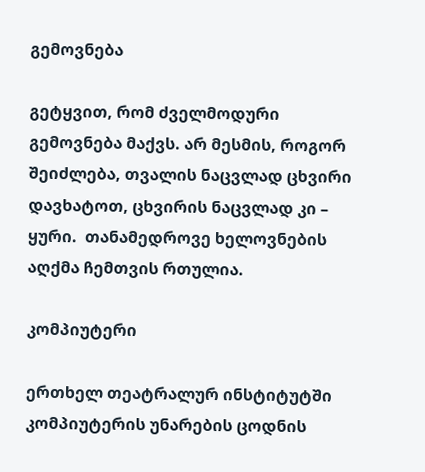გემოვნება

გეტყვით, რომ ძველმოდური გემოვნება მაქვს. არ მესმის, როგორ შეიძლება, თვალის ნაცვლად ცხვირი დავხატოთ, ცხვირის ნაცვლად კი – ყური.  თანამედროვე ხელოვნების აღქმა ჩემთვის რთულია.

კომპიუტერი

ერთხელ თეატრალურ ინსტიტუტში  კომპიუტერის უნარების ცოდნის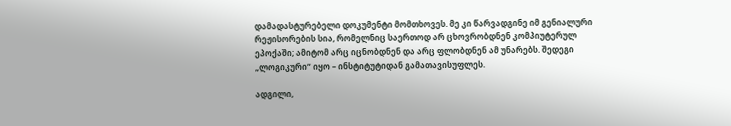დამადასტურებელი დოკუმენტი მომთხოვეს. მე კი წარვადგინე იმ გენიალური რეჟისორების სია, რომელნიც საერთოდ არ ცხოვრობდნენ კომპიუტერულ ეპოქაში; ამიტომ არც იცნობდნენ და არც ფლობდნენ ამ უნარებს. შედეგი „ლოგიკური“ იყო – ინსტიტუტიდან გამათავისუფლეს.

ადგილი,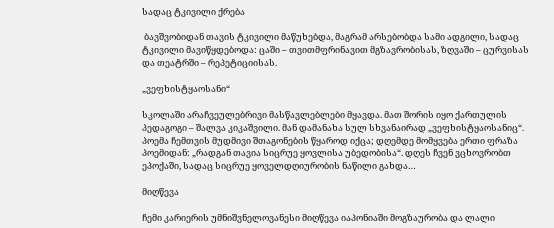სადაც ტკივილი ქრება

 ბავშვობიდან თავის ტკივილი მაწუხებდა, მაგრამ არსებობდა სამი ადგილი, სადაც ტკივილი მავიწყდებოდა: ცაში – თვითმფრინავით მგზავრობისას, ზღვაში – ცურვისას და თეატრში – რეპეტიციისას.

„ვეფხისტყაოსანი“

სკოლაში არაჩვეულებრივი მასწავლებლები მყავდა. მათ შორის იყო ქართულის პედაგოგი – შალვა კიკაშვილი. მან დამანახა სულ სხვანაირად „ვეფხისტყაოსანიც“. პოემა ჩემთვის მუდმივი შთაგონების წყაროდ იქცა; დღემდე მომყვება ერთი ფრაზა პოემიდან: „რადგან თავია სიცრუე ყოვლისა უბედობისა“. დღეს ჩვენ ვცხოვრობთ ეპოქაში, სადაც სიცრუე ყოველდღიურობის ნაწილი გახდა…

მიღწევა

ჩემი კარიერის უმნიშვნელოვანესი მიღწევა იაპონიაში მოგზაურობა და ლალი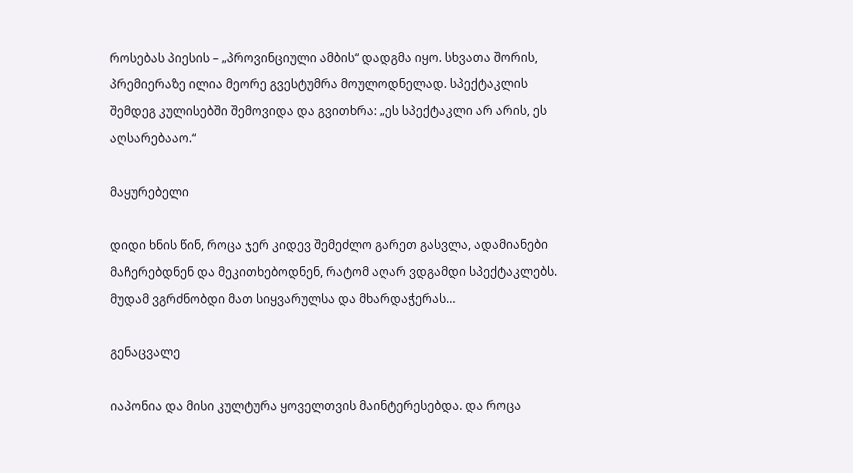როსებას პიესის – „პროვინციული ამბის“ დადგმა იყო. სხვათა შორის, პრემიერაზე ილია მეორე გვესტუმრა მოულოდნელად. სპექტაკლის შემდეგ კულისებში შემოვიდა და გვითხრა: „ეს სპექტაკლი არ არის, ეს აღსარებააო.“

მაყურებელი

დიდი ხნის წინ, როცა ჯერ კიდევ შემეძლო გარეთ გასვლა, ადამიანები მაჩერებდნენ და მეკითხებოდნენ, რატომ აღარ ვდგამდი სპექტაკლებს. მუდამ ვგრძნობდი მათ სიყვარულსა და მხარდაჭერას…

გენაცვალე

იაპონია და მისი კულტურა ყოველთვის მაინტერესებდა. და როცა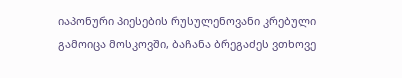იაპონური პიესების რუსულენოვანი კრებული გამოიცა მოსკოვში, ბაჩანა ბრეგაძეს ვთხოვე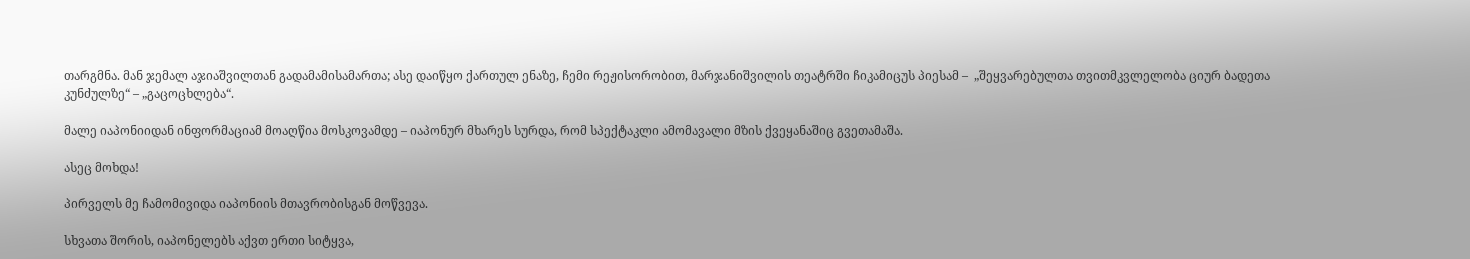თარგმნა. მან ჯემალ აჯიაშვილთან გადამამისამართა; ასე დაიწყო ქართულ ენაზე, ჩემი რეჟისორობით, მარჯანიშვილის თეატრში ჩიკამიცუს პიესამ –  „შეყვარებულთა თვითმკვლელობა ციურ ბადეთა კუნძულზე“ – „გაცოცხლება“.

მალე იაპონიიდან ინფორმაციამ მოაღწია მოსკოვამდე – იაპონურ მხარეს სურდა, რომ სპექტაკლი ამომავალი მზის ქვეყანაშიც გვეთამაშა.

ასეც მოხდა!

პირველს მე ჩამომივიდა იაპონიის მთავრობისგან მოწვევა.

სხვათა შორის, იაპონელებს აქვთ ერთი სიტყვა,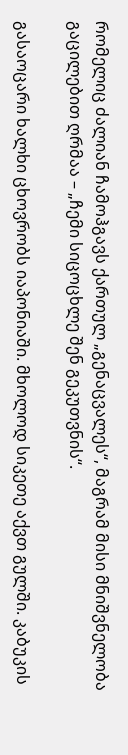რომელიც ძალიან ჩამოჰგავს ქართულ „გენაცვალეს“, მაგრამ მისი მნიშვნელობა გაცილებით ღრმაა – „ჩემი სიცოცხლე შენ გეკუთვნის“.

გასაოცარი ხალხი ცხოვრობს იაპონიაში. მხოლოდ სიკეთე აქვთ გულში. კაბუკის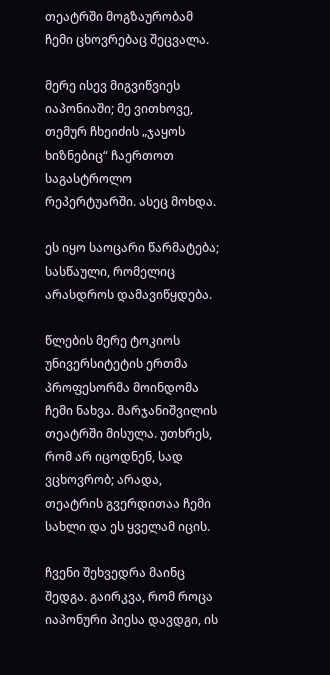თეატრში მოგზაურობამ ჩემი ცხოვრებაც შეცვალა.

მერე ისევ მიგვიწვიეს იაპონიაში; მე ვითხოვე, თემურ ჩხეიძის „ჯაყოს ხიზნებიც“ ჩაერთოთ საგასტროლო რეპერტუარში. ასეც მოხდა.

ეს იყო საოცარი წარმატება; სასწაული, რომელიც არასდროს დამავიწყდება.

წლების მერე ტოკიოს უნივერსიტეტის ერთმა პროფესორმა მოინდომა ჩემი ნახვა. მარჯანიშვილის თეატრში მისულა. უთხრეს, რომ არ იცოდნენ, სად ვცხოვრობ; არადა, თეატრის გვერდითაა ჩემი სახლი და ეს ყველამ იცის.

ჩვენი შეხვედრა მაინც შედგა. გაირკვა, რომ როცა იაპონური პიესა დავდგი, ის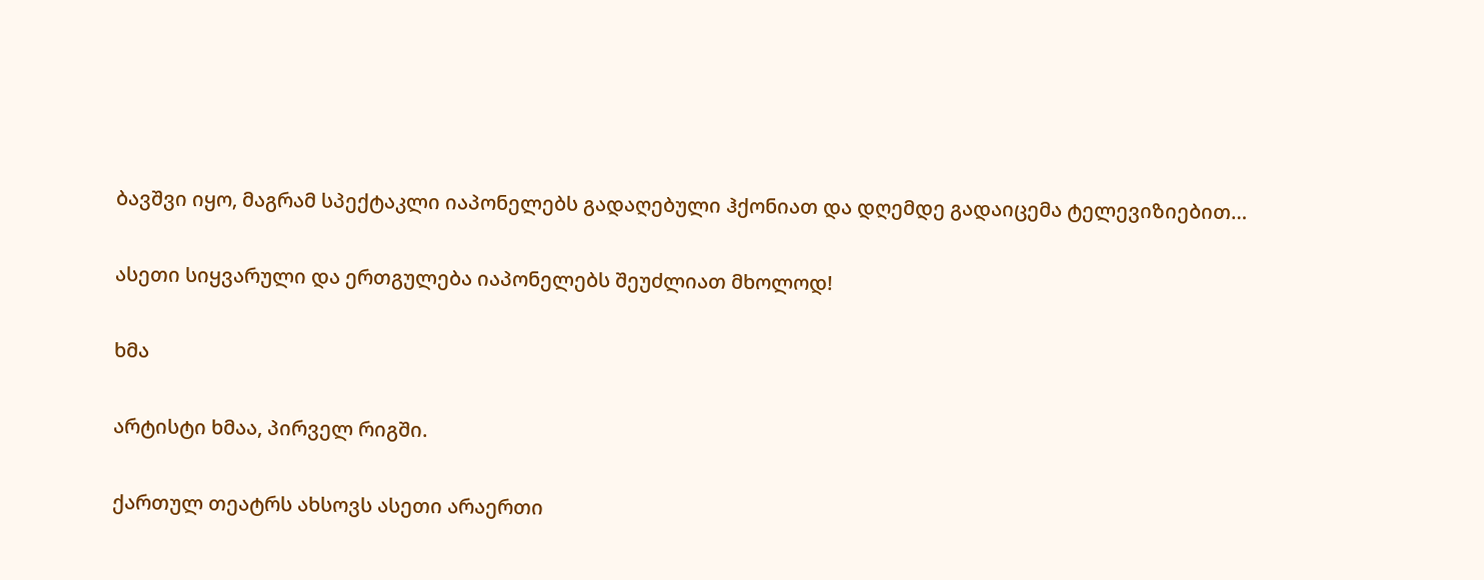ბავშვი იყო, მაგრამ სპექტაკლი იაპონელებს გადაღებული ჰქონიათ და დღემდე გადაიცემა ტელევიზიებით…

ასეთი სიყვარული და ერთგულება იაპონელებს შეუძლიათ მხოლოდ!

ხმა

არტისტი ხმაა, პირველ რიგში.

ქართულ თეატრს ახსოვს ასეთი არაერთი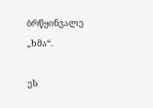ბრწყინვალე „ხმა“.

ეს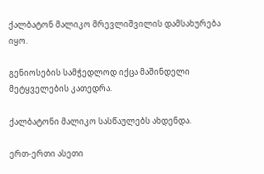ქალბატონ მალიკო მრევლიშვილის დამსახურება იყო.

გენიოსების სამჭედლოდ იქცა მაშინდელი მეტყველების კათედრა.

ქალბატონი მალიკო სასწაულებს ახდენდა.

ერთ-ერთი ასეთი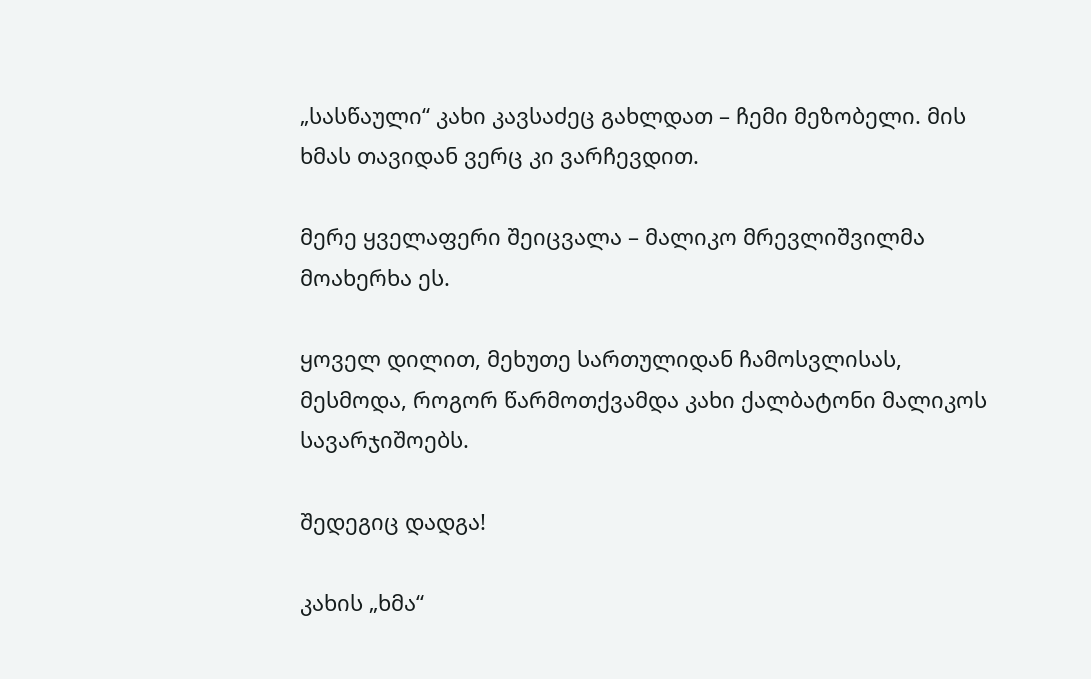„სასწაული“ კახი კავსაძეც გახლდათ – ჩემი მეზობელი. მის ხმას თავიდან ვერც კი ვარჩევდით.

მერე ყველაფერი შეიცვალა – მალიკო მრევლიშვილმა მოახერხა ეს.

ყოველ დილით, მეხუთე სართულიდან ჩამოსვლისას, მესმოდა, როგორ წარმოთქვამდა კახი ქალბატონი მალიკოს სავარჯიშოებს.

შედეგიც დადგა!

კახის „ხმა“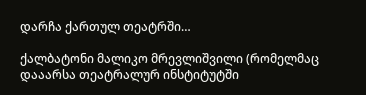დარჩა ქართულ თეატრში…

ქალბატონი მალიკო მრევლიშვილი (რომელმაც დააარსა თეატრალურ ინსტიტუტში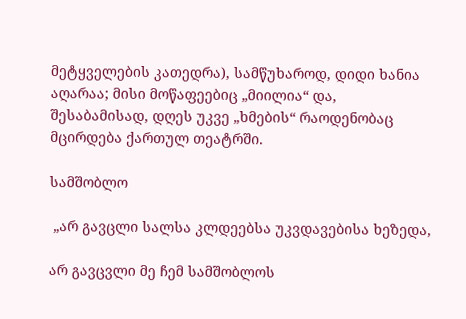მეტყველების კათედრა), სამწუხაროდ, დიდი ხანია აღარაა; მისი მოწაფეებიც „მიილია“ და, შესაბამისად, დღეს უკვე „ხმების“ რაოდენობაც მცირდება ქართულ თეატრში.

სამშობლო

 „არ გავცლი სალსა კლდეებსა უკვდავებისა ხეზედა,

არ გავცვლი მე ჩემ სამშობლოს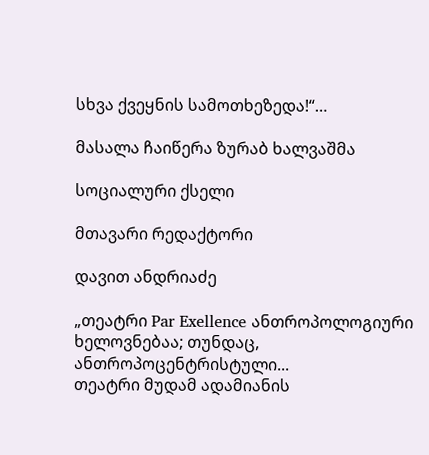სხვა ქვეყნის სამოთხეზედა!“…

მასალა ჩაიწერა ზურაბ ხალვაშმა

სოციალური ქსელი

მთავარი რედაქტორი

დავით ანდრიაძე

„თეატრი Par Exellence ანთროპოლოგიური ხელოვნებაა; თუნდაც, ანთროპოცენტრისტული...
თეატრი მუდამ ადამიანის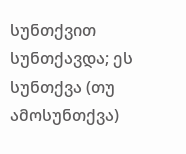სუნთქვით სუნთქავდა; ეს სუნთქვა (თუ ამოსუნთქვა)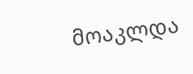მოაკლდა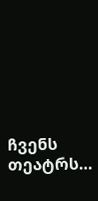ჩვენს თეატრს…